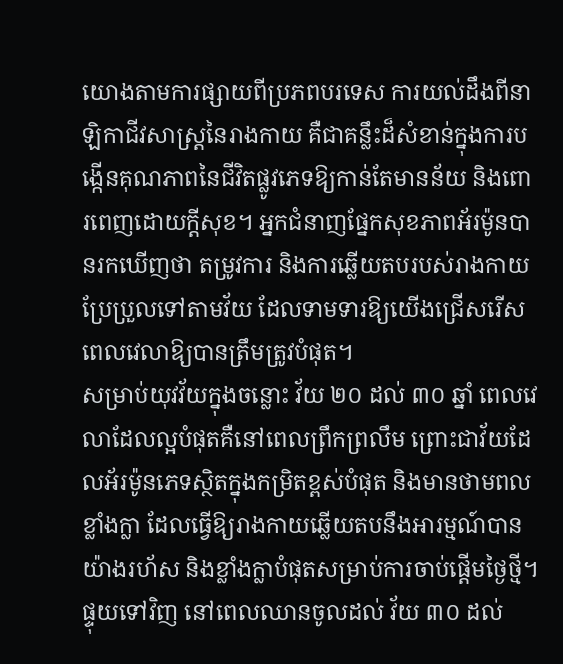យោងតាមការផ្សាយពីប្រភពបរទេស ការយល់ដឹងពីនាឡិកាជីវសាស្ត្រនៃរាងកាយ គឺជាគន្លឹះដ៏សំខាន់ក្នុងការបង្កើនគុណភាពនៃជីវិតផ្លូវភេទឱ្យកាន់តែមានន័យ និងពោរពេញដោយក្ដីសុខ។ អ្នកជំនាញផ្នែកសុខភាពអ័រម៉ូនបានរកឃើញថា តម្រូវការ និងការឆ្លើយតបរបស់រាងកាយប្រែប្រួលទៅតាមវ័យ ដែលទាមទារឱ្យយើងជ្រើសរើសពេលវេលាឱ្យបានត្រឹមត្រូវបំផុត។
សម្រាប់យុវវ័យក្នុងចន្លោះ វ័យ ២០ ដល់ ៣០ ឆ្នាំ ពេលវេលាដែលល្អបំផុតគឺនៅពេលព្រឹកព្រលឹម ព្រោះជាវ័យដែលអ័រម៉ូនភេទស្ថិតក្នុងកម្រិតខ្ពស់បំផុត និងមានថាមពលខ្លាំងក្លា ដែលធ្វើឱ្យរាងកាយឆ្លើយតបនឹងអារម្មណ៍បានយ៉ាងរហ័ស និងខ្លាំងក្លាបំផុតសម្រាប់ការចាប់ផ្ដើមថ្ងៃថ្មី។
ផ្ទុយទៅវិញ នៅពេលឈានចូលដល់ វ័យ ៣០ ដល់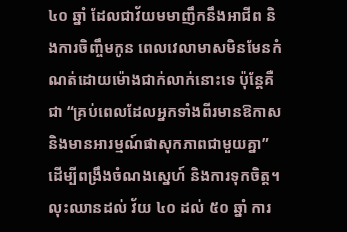៤០ ឆ្នាំ ដែលជាវ័យមមាញឹកនឹងអាជីព និងការចិញ្ចឹមកូន ពេលវេលាមាសមិនមែនកំណត់ដោយម៉ោងជាក់លាក់នោះទេ ប៉ុន្តែគឺជា “គ្រប់ពេលដែលអ្នកទាំងពីរមានឱកាស និងមានអារម្មណ៍ផាសុកភាពជាមួយគ្នា” ដើម្បីពង្រឹងចំណងស្នេហ៍ និងការទុកចិត្ត។ លុះឈានដល់ វ័យ ៤០ ដល់ ៥០ ឆ្នាំ ការ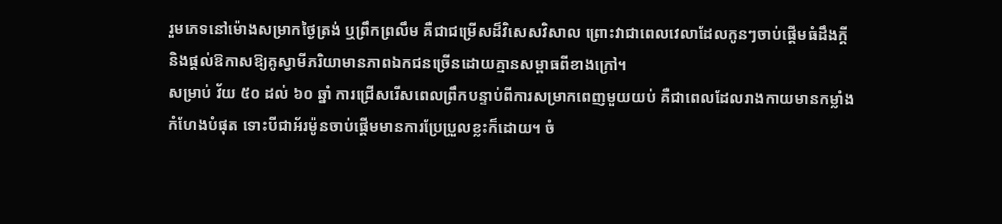រួមភេទនៅម៉ោងសម្រាកថ្ងៃត្រង់ ឬព្រឹកព្រលឹម គឺជាជម្រើសដ៏វិសេសវិសាល ព្រោះវាជាពេលវេលាដែលកូនៗចាប់ផ្ដើមធំដឹងក្ដី និងផ្ដល់ឱកាសឱ្យគូស្វាមីភរិយាមានភាពឯកជនច្រើនដោយគ្មានសម្ពាធពីខាងក្រៅ។
សម្រាប់ វ័យ ៥០ ដល់ ៦០ ឆ្នាំ ការជ្រើសរើសពេលព្រឹកបន្ទាប់ពីការសម្រាកពេញមួយយប់ គឺជាពេលដែលរាងកាយមានកម្លាំងកំហែងបំផុត ទោះបីជាអ័រម៉ូនចាប់ផ្ដើមមានការប្រែប្រួលខ្លះក៏ដោយ។ ចំ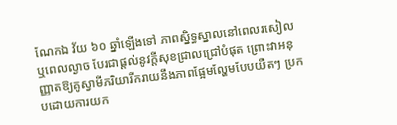ណែកឯ វ័យ ៦០ ឆ្នាំឡើងទៅ ភាពស្និទ្ធស្នាលនៅពេលរសៀល ឬពេលល្ងាច បែរជាផ្ដល់នូវក្ដីសុខជ្រាលជ្រៅបំផុត ព្រោះវាអនុញ្ញាតឱ្យគូស្វាមីភរិយារីករាយនឹងភាពផ្អែមល្ហែមបែបយឺតៗ ប្រកបដោយការយក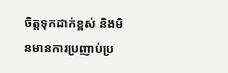ចិត្តទុកដាក់ខ្ពស់ និងមិនមានការប្រញាប់ប្រ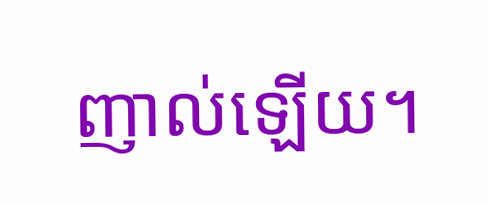ញាល់ឡើយ។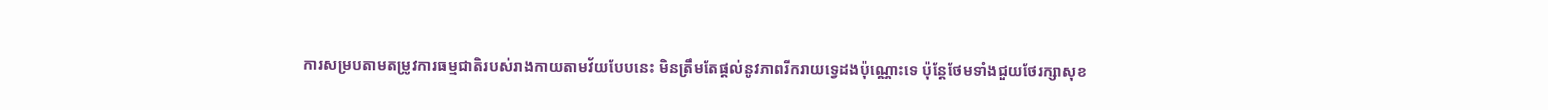ការសម្របតាមតម្រូវការធម្មជាតិរបស់រាងកាយតាមវ័យបែបនេះ មិនត្រឹមតែផ្ដល់នូវភាពរីករាយទ្វេដងប៉ុណ្ណោះទេ ប៉ុន្តែថែមទាំងជួយថែរក្សាសុខ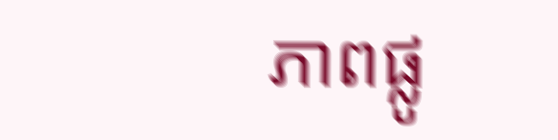ភាពផ្លូ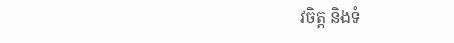វចិត្ត និងទំ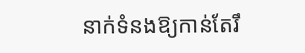នាក់ទំនងឱ្យកាន់តែរឹ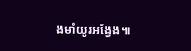ងមាំយូរអង្វែង៕